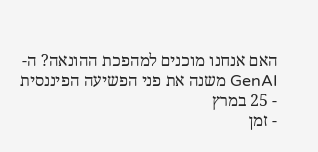האם אנחנו מוכנים למהפכת ההונאה? ה-GenAI משנה את פני הפשיעה הפיננסית
- 25 במרץ
- זמן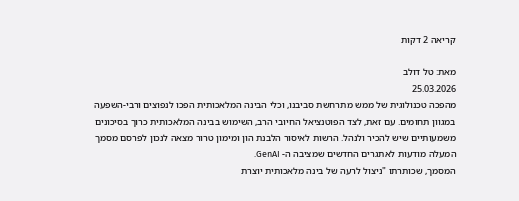קריאה 2 דקות

מאת: טל דולב
25.03.2026
מהפכה טכנולוגית של ממש מתרחשת סביבנו, וכלי הבינה המלאכותית הפכו לנפוצים ורבי-השפעה במגוון תחומים. עם זאת, לצד הפוטנציאל החיובי הרב, השימוש בבינה המלאכותית כרוך בסיכונים משמעותיים שיש להכיר ולנהל. הרשות לאיסור הלבנת הון ומימון טרור מצאה לנכון לפרסם מסמך המעלה מודעות לאתגרים החדשים שמציבה ה- GenAI.
המסמך, שכותרתו "ניצול לרעה של בינה מלאכותית יוצרת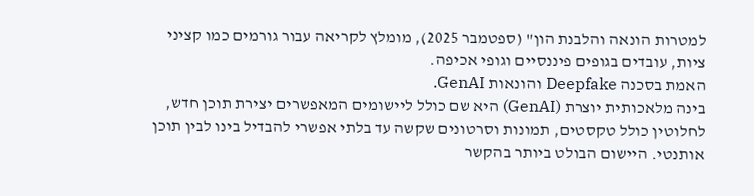למטרות הונאה והלבנת הון" (ספטמבר 2025), מומלץ לקריאה עבור גורמים כמו קציני ציות, עובדים בגופים פיננסיים וגופי אכיפה.
האמת בסכנה Deepfake והונאות GenAI.
בינה מלאכותית יוצרת (GenAI) היא שם כולל ליישומים המאפשרים יצירת תוכן חדש, לחלוטין כולל טקסטים, תמונות וסרטונים שקשה עד בלתי אפשרי להבדיל בינו לבין תוכן אותנטי. היישום הבולט ביותר בהקשר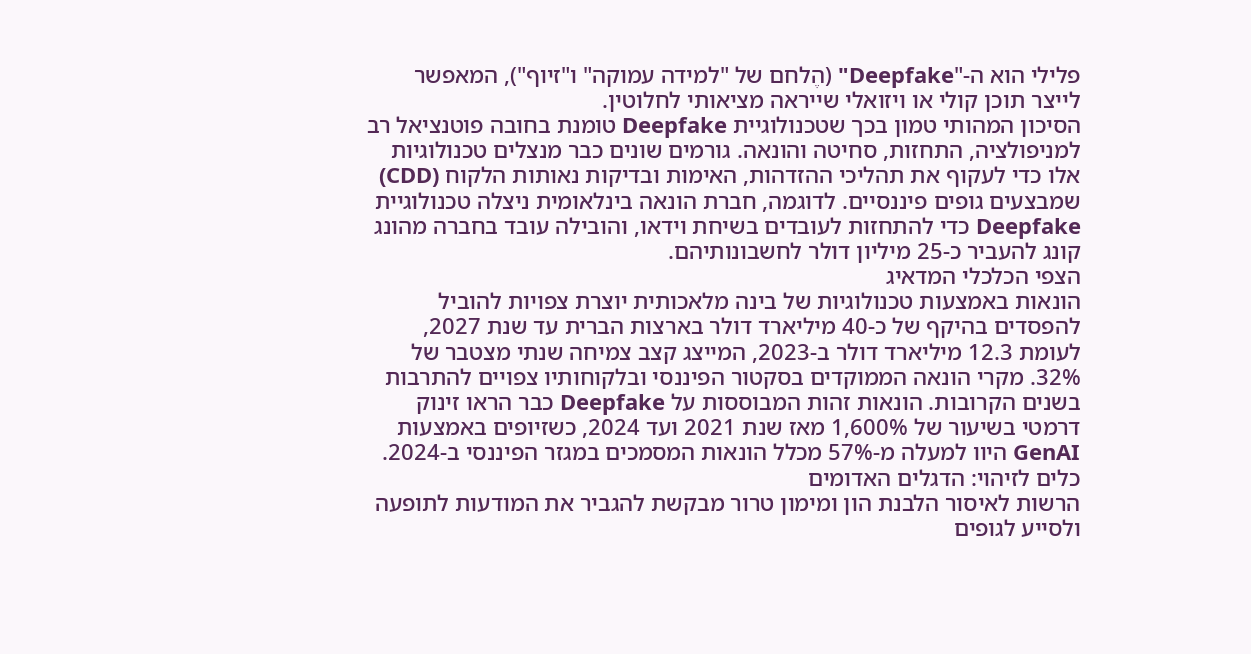פלילי הוא ה-"Deepfake" (הֶלחם של "למידה עמוקה" ו"זיוף"), המאפשר לייצר תוכן קולי או ויזואלי שייראה מציאותי לחלוטין.
הסיכון המהותי טמון בכך שטכנולוגיית Deepfake טומנת בחובה פוטנציאל רב למניפולציה, התחזות, סחיטה והונאה. גורמים שונים כבר מנצלים טכנולוגיות אלו כדי לעקוף את תהליכי ההזדהות, האימות ובדיקות נאותות הלקוח (CDD) שמבצעים גופים פיננסיים. לדוגמה, חברת הונאה בינלאומית ניצלה טכנולוגיית Deepfake כדי להתחזות לעובדים בשיחת וידאו, והובילה עובד בחברה מהונג קונג להעביר כ-25 מיליון דולר לחשבונותיהם.
הצפי הכלכלי המדאיג
הונאות באמצעות טכנולוגיות של בינה מלאכותית יוצרת צפויות להוביל להפסדים בהיקף של כ-40 מיליארד דולר בארצות הברית עד שנת 2027, לעומת 12.3 מיליארד דולר ב-2023, המייצג קצב צמיחה שנתי מצטבר של 32%. מקרי הונאה הממוקדים בסקטור הפיננסי ובלקוחותיו צפויים להתרבות בשנים הקרובות. הונאות זהות המבוססות על Deepfake כבר הראו זינוק דרמטי בשיעור של 1,600% מאז שנת 2021 ועד 2024, כשזיופים באמצעות GenAI היוו למעלה מ-57% מכלל הונאות המסמכים במגזר הפיננסי ב-2024.
כלים לזיהוי: הדגלים האדומים
הרשות לאיסור הלבנת הון ומימון טרור מבקשת להגביר את המודעות לתופעה ולסייע לגופים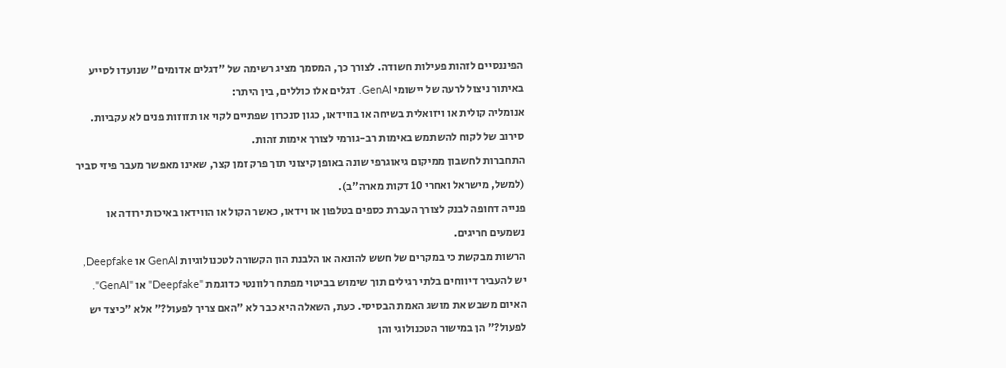הפיננסיים לזהות פעילות חשודה. לצורך כך, המסמך מציג רשימה של "דגלים אדומים" שנועדו לסייע באיתור ניצול לרעה של יישומי GenAI. דגלים אלו כוללים, בין היתר:
אנומליה קולית או ויזואלית בשיחה או בווידאו, כגון סנכרון שפתיים לקוי או תזוזות פנים לא עקביות.
סירוב של לקוח להשתמש באימות רב-גורמי לצורך אימות זהות.
התחברות לחשבון ממיקום גיאוגרפי שונה באופן קיצוני תוך פרק זמן קצר, שאינו מאפשר מעבר פיזי סביר (למשל, מישראל ואחרי 10 דקות מארה"ב).
פנייה דחופה לבנק לצורך העברת כספים בטלפון או וידאו, כאשר הקול או הווידאו באיכות ירודה או נשמעים חריגים.
הרשות מבקשת כי במקרים של חשש להונאה או הלבנת הון הקשורה לטכנולוגיות GenAI או Deepfake, יש להעביר דיווחים בלתי רגילים תוך שימוש בביטוי מפתח רלוונטי כדוגמת "Deepfake" או "GenAI".
האיום משבש את מושג האמת הבסיסי. כעת, השאלה היא כבר לא "האם צריך לפעול?" אלא "כיצד יש לפעול?" הן במישור הטכנולוגי והן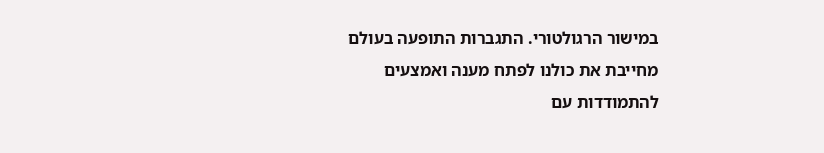במישור הרגולטורי. התגברות התופעה בעולם מחייבת את כולנו לפתח מענה ואמצעים להתמודדות עם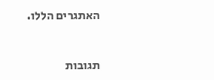האתגרים הללו.


תגובות